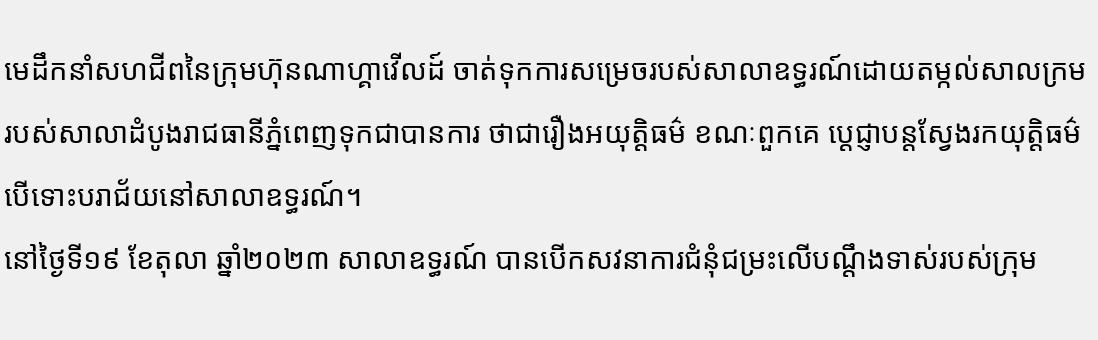មេដឹកនាំសហជីពនៃក្រុមហ៊ុនណាហ្គាវើលដ៍ ចាត់ទុកការសម្រេចរបស់សាលាឧទ្ធរណ៍ដោយតម្កល់សាលក្រមរបស់សាលាដំបូងរាជធានីភ្នំពេញទុកជាបានការ ថាជារឿងអយុត្តិធម៌ ខណៈពួកគេ ប្តេជ្ញាបន្តស្វែងរកយុត្តិធម៌ បើទោះបរាជ័យនៅសាលាឧទ្ធរណ៍។
នៅថ្ងៃទី១៩ ខែតុលា ឆ្នាំ២០២៣ សាលាឧទ្ធរណ៍ បានបើកសវនាការជំនុំជម្រះលើបណ្តឹងទាស់របស់ក្រុម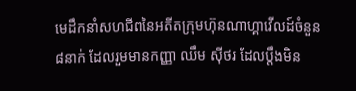មេដឹកនាំសហជីពនៃអតីតក្រុមហ៊ុនណាហ្គាវើលដ៍ចំនួន៨នាក់ ដែលរួមមានកញ្ញា ឈឹម ស៊ីថរ ដែលប្តឹងមិន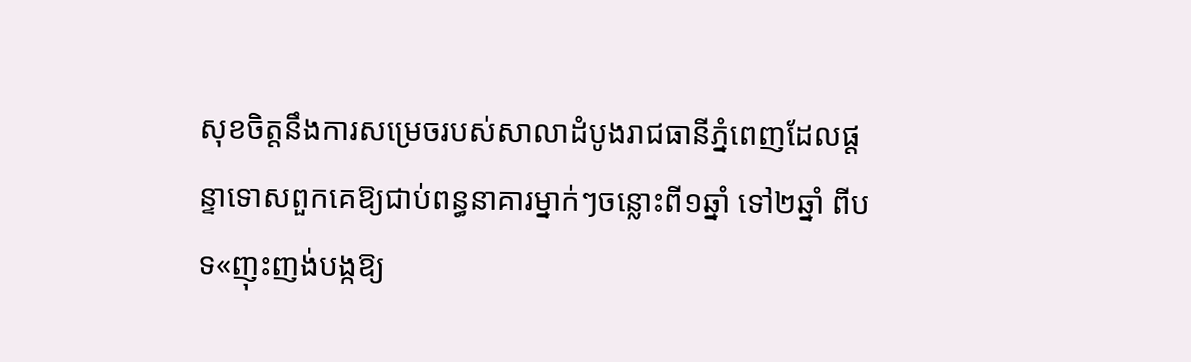សុខចិត្តនឹងការសម្រេចរបស់សាលាដំបូងរាជធានីភ្នំពេញដែលផ្តន្ទាទោសពួកគេឱ្យជាប់ពន្ធនាគារម្នាក់ៗចន្លោះពី១ឆ្នាំ ទៅ២ឆ្នាំ ពីបទ«ញុះញង់បង្កឱ្យ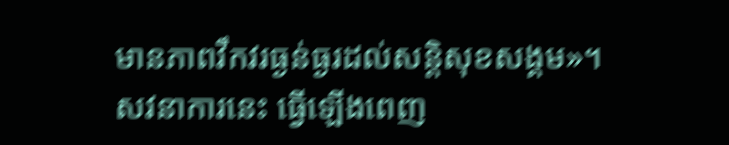មានភាពវឹកវរធ្ងន់ធ្ងរដល់សន្តិសុខសង្គម»។
សវនាការនេះ ធ្វើឡើងពេញ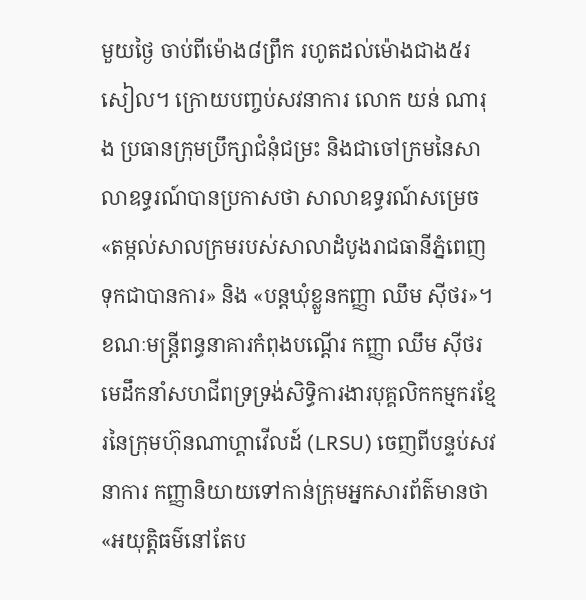មួយថ្ងៃ ចាប់ពីម៉ោង៨ព្រឹក រហូតដល់ម៉ោងជាង៥រសៀល។ ក្រោយបញ្ចប់សវនាការ លោក យន់ ណារុង ប្រធានក្រុមប្រឹក្សាជំនុំជម្រះ និងជាចៅក្រមនៃសាលាឧទ្ធរណ៍បានប្រកាសថា សាលាឧទ្ធរណ៍សម្រេច «តម្កល់សាលក្រមរបស់សាលាដំបូងរាជធានីភ្នំពេញទុកជាបានការ» និង «បន្តឃុំខ្លួនកញ្ញា ឈឹម ស៊ីថរ»។
ខណៈមន្រ្តីពន្ធនាគារកំពុងបណ្តើរ កញ្ញា ឈឹម ស៊ីថរ មេដឹកនាំសហជីពទ្រទ្រង់សិទ្ធិការងារបុគ្គលិកកម្មករខ្មែរនៃក្រុមហ៊ុនណាហ្គាវើលដ៍ (LRSU) ចេញពីបន្ទប់សវនាការ កញ្ញានិយាយទៅកាន់ក្រុមអ្នកសារព័ត៌មានថា«អយុត្តិធម៌នៅតែប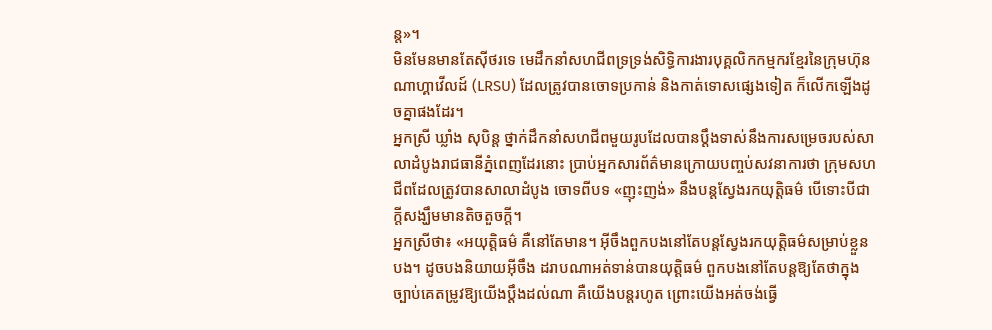ន្ត»។
មិនមែនមានតែស៊ីថរទេ មេដឹកនាំសហជីពទ្រទ្រង់សិទ្ធិការងារបុគ្គលិកកម្មករខ្មែរនៃក្រុមហ៊ុនណាហ្គាវើលដ៍ (LRSU) ដែលត្រូវបានចោទប្រកាន់ និងកាត់ទោសផ្សេងទៀត ក៏លើកឡើងដូចគ្នាផងដែរ។
អ្នកស្រី ឃ្លាំង សុបិន្ត ថ្នាក់ដឹកនាំសហជីពមួយរូបដែលបានប្តឹងទាស់នឹងការសម្រេចរបស់សាលាដំបូងរាជធានីភ្នំពេញដែរនោះ ប្រាប់អ្នកសារព័ត៌មានក្រោយបញ្ចប់សវនាការថា ក្រុមសហជីពដែលត្រូវបានសាលាដំបូង ចោទពីបទ «ញុះញង់» នឹងបន្តស្វែងរកយុត្តិធម៌ បើទោះបីជាក្តីសង្ឃឹមមានតិចតួចក្តី។
អ្នកស្រីថា៖ «អយុត្តិធម៌ គឺនៅតែមាន។ អ៊ីចឹងពួកបងនៅតែបន្តស្វែងរកយុត្តិធម៌សម្រាប់ខ្លួនបង។ ដូចបងនិយាយអ៊ីចឹង ដរាបណាអត់ទាន់បានយុត្តិធម៌ ពួកបងនៅតែបន្តឱ្យតែថាក្នុងច្បាប់គេតម្រូវឱ្យយើងប្តឹងដល់ណា គឺយើងបន្តរហូត ព្រោះយើងអត់ចង់ធ្វើ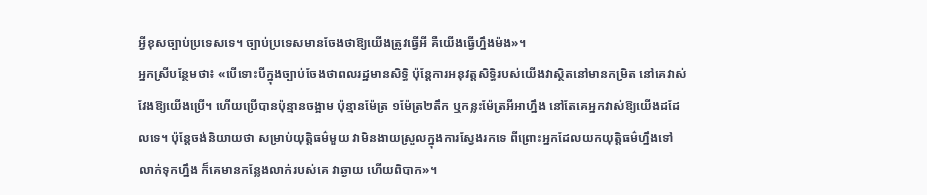អ្វីខុសច្បាប់ប្រទេសទេ។ ច្បាប់ប្រទេសមានចែងថាឱ្យយើងត្រូវធ្វើអី គឺយើងធ្វើហ្នឹងម៉ង»។
អ្នកស្រីបន្ថែមថា៖ «បើទោះបីក្នុងច្បាប់ចែងថាពលរដ្ឋមានសិទ្ធិ ប៉ុន្តែការអនុវត្តសិទ្ធិរបស់យើងវាស្ថិតនៅមានកម្រិត នៅគេវាស់វែងឱ្យយើងប្រើ។ ហើយប្រើបានប៉ុន្មានចង្អាម ប៉ុន្មានម៉ែត្រ ១ម៉ែត្រ២តឹក ឬកន្លះម៉ែត្រអីអាហ្នឹង នៅតែគេអ្នកវាស់ឱ្យយើងដដែលទេ។ ប៉ុន្តែចង់និយាយថា សម្រាប់យុត្តិធម៌មួយ វាមិនងាយស្រួលក្នុងការស្វែងរកទេ ពីព្រោះអ្នកដែលយកយុត្តិធម៌ហ្នឹងទៅលាក់ទុកហ្នឹង ក៏គេមានកន្លែងលាក់របស់គេ វាឆ្ងាយ ហើយពិបាក»។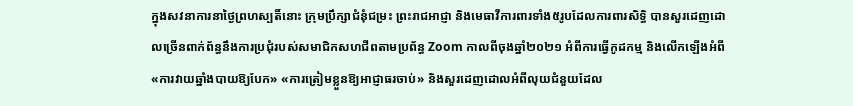ក្នុងសវនាការនាថ្ងៃព្រហស្បតិ៍នោះ ក្រុមប្រឹក្សាជំនុំជម្រះ ព្រះរាជអាជ្ញា និងមេធាវីការពារទាំង៥រូបដែលការពារសិទ្ធិ បានសួរដេញដោលច្រើនពាក់ព័ន្ធនឹងការប្រជុំរបស់សមាជិកសហជីពតាមប្រព័ន្ធ Zoom កាលពីចុងឆ្នាំ២០២១ អំពីការធ្វើកូដកម្ម និងលើកឡើងអំពី «ការវាយឆ្នាំងបាយឱ្យបែក» «ការត្រៀមខ្លួនឱ្យអាជ្ញាធរចាប់» និងសួរដេញដោលអំពីលុយជំនួយដែល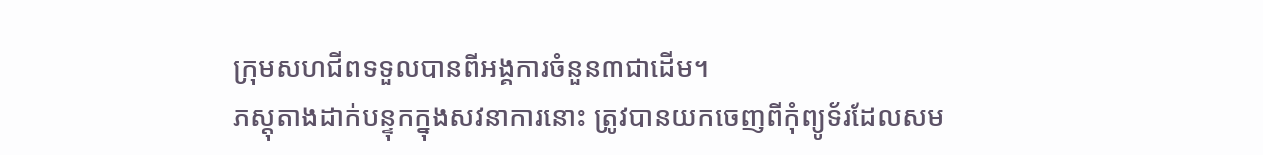ក្រុមសហជីពទទួលបានពីអង្គការចំនួន៣ជាដើម។
ភស្តុតាងដាក់បន្ទុកក្នុងសវនាការនោះ ត្រូវបានយកចេញពីកុំព្យូទ័រដែលសម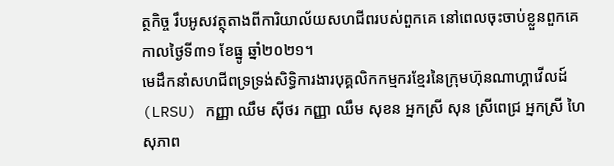ត្ថកិច្ច រឹបអូសវត្ថុតាងពីការិយាល័យសហជីពរបស់ពួកគេ នៅពេលចុះចាប់ខ្លួនពួកគេ កាលថ្ងៃទី៣១ ខែធ្នូ ឆ្នាំ២០២១។
មេដឹកនាំសហជីពទ្រទ្រង់សិទ្ធិការងារបុគ្គលិកកម្មករខ្មែរនៃក្រុមហ៊ុនណាហ្គាវើលដ៍ (LRSU) កញ្ញា ឈឹម ស៊ីថរ កញ្ញា ឈឹម សុខន អ្នកស្រី សុន ស្រីពេជ្រ អ្នកស្រី ហៃ សុភាព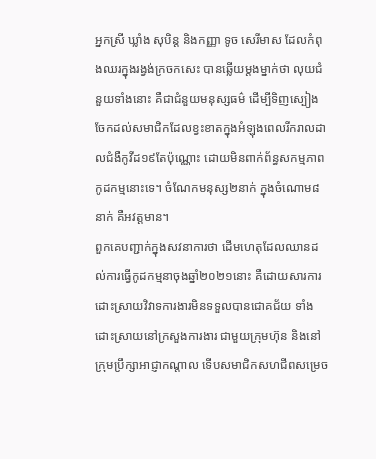អ្នកស្រី ឃ្លាំង សុបិន្ត និងកញ្ញា ទូច សេរីមាស ដែលកំពុងឈរក្នុងរង្វង់ក្រចកសេះ បានឆ្លើយម្តងម្នាក់ថា លុយជំនួយទាំងនោះ គឺជាជំនួយមនុស្សធម៌ ដើម្បីទិញស្បៀងចែកដល់សមាជិកដែលខ្វះខាតក្នុងអំឡុងពេលរីករាលដាលជំងឺកូវីដ១៩តែប៉ុណ្ណោះ ដោយមិនពាក់ព័ន្ធសកម្មភាពកូដកម្មនោះទេ។ ចំណែកមនុស្ស២នាក់ ក្នុងចំណោម៨នាក់ គឺអវត្តមាន។
ពួកគេបញ្ជាក់ក្នុងសវនាការថា ដើមហេតុដែលឈានដល់ការធ្វើកូដកម្មនាចុងឆ្នាំ២០២១នោះ គឺដោយសារការដោះស្រាយវិវាទការងារមិនទទួលបានជោគជ័យ ទាំងដោះស្រាយនៅក្រសួងការងារ ជាមួយក្រុមហ៊ុន និងនៅក្រុមប្រឹក្សាអាជ្ញាកណ្តាល ទើបសមាជិកសហជីពសម្រេច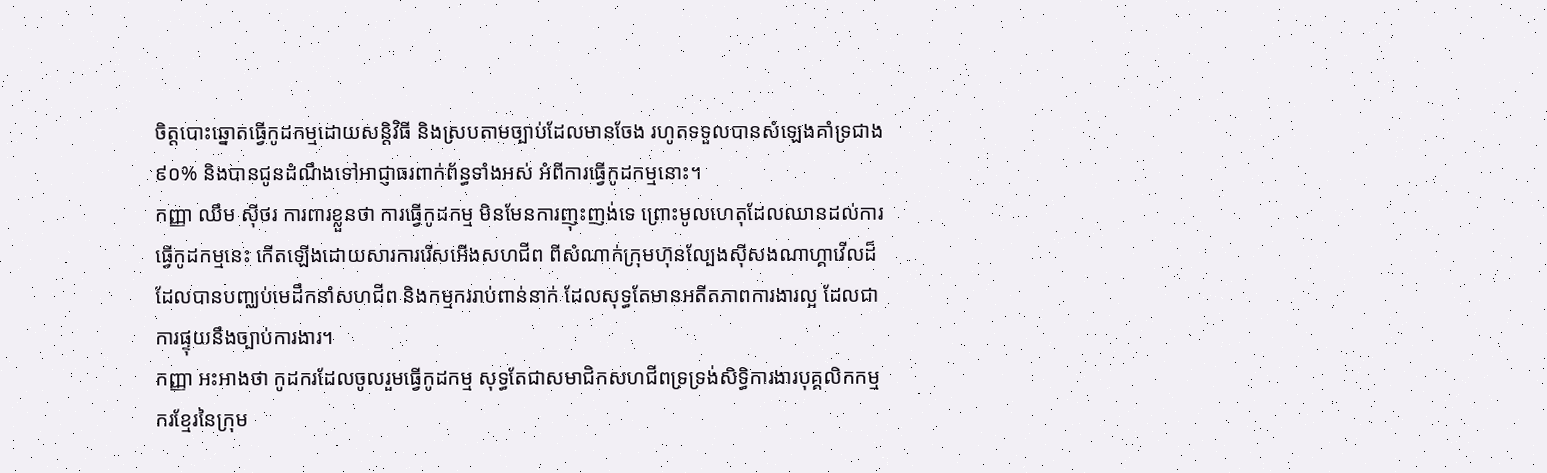ចិត្តបោះឆ្នោតធ្វើកូដកម្មដោយសន្តិវិធី និងស្របតាមច្បាប់ដែលមានចែង រហូតទទួលបានសំឡេងគាំទ្រជាង៩០% និងបានជូនដំណឹងទៅអាជ្ញាធរពាក់ព័ន្ធទាំងអស់ អំពីការធ្វើកូដកម្មនោះ។
កញ្ញា ឈឹម ស៊ីថរ ការពារខ្លួនថា ការធ្វើកូដកម្ម មិនមែនការញុះញង់ទេ ព្រោះមូលហេតុដែលឈានដល់ការធ្វើកូដកម្មនេះ កើតឡើងដោយសារការរើសអើងសហជីព ពីសំណាក់ក្រុមហ៊ុនល្បែងស៊ីសងណាហ្គាវើលដ៏ ដែលបានបញ្ឈប់មេដឹកនាំសហជីព និងកម្មកររាប់ពាន់នាក់ ដែលសុទ្ធតែមានអតីតភាពការងារល្អ ដែលជាការផ្ទុយនឹងច្បាប់ការងារ។
កញ្ញា អះអាងថា កូដករដែលចូលរួមធ្វើកូដកម្ម សុទ្ធតែជាសមាជិកសហជីពទ្រទ្រង់សិទ្ធិការងារបុគ្គលិកកម្មករខ្មែរនៃក្រុម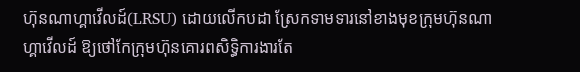ហ៊ុនណាហ្គាវើលដ៍(LRSU) ដោយលើកបដា ស្រែកទាមទារនៅខាងមុខក្រុមហ៊ុនណាហ្គាវើលដ៍ ឱ្យថៅកែក្រុមហ៊ុនគោរពសិទ្ធិការងារតែ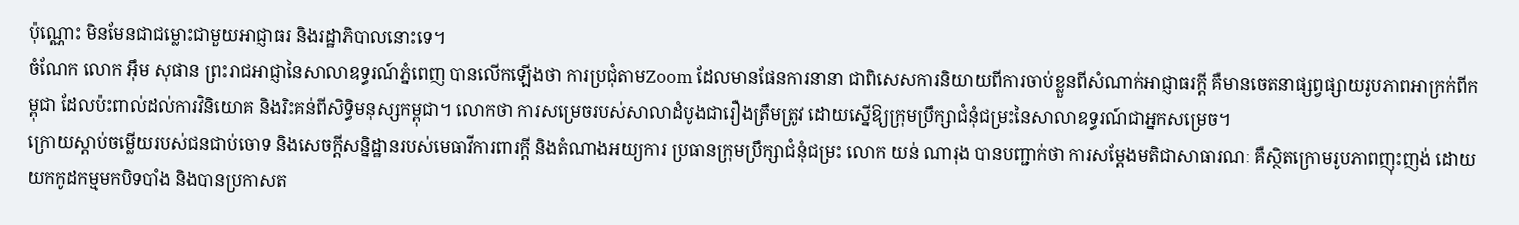ប៉ុណ្ណោះ មិនមែនជាជម្លោះជាមួយអាជ្ញាធរ និងរដ្ឋាភិបាលនោះទេ។
ចំណែក លោក អ៊ឹម សុផាន ព្រះរាជអាជ្ញានៃសាលាឧទ្ធរណ៍ភ្នំពេញ បានលើកឡើងថា ការប្រជុំតាមZoom ដែលមានផែនការនានា ជាពិសេសការនិយាយពីការចាប់ខ្លួនពីសំណាក់អាជ្ញាធរក្តី គឺមានចេតនាផ្សព្វផ្សាយរូបភាពអាក្រក់ពីកម្ពុជា ដែលប៉ះពាល់ដល់ការវិនិយោគ និងរិះគន់ពីសិទ្ធិមនុស្សកម្ពុជា។ លោកថា ការសម្រេចរបស់សាលាដំបូងជារឿងត្រឹមត្រូវ ដោយស្នើឱ្យក្រុមប្រឹក្សាជំនុំជម្រះនៃសាលាឧទ្ធរណ៍ជាអ្នកសម្រេច។
ក្រោយស្តាប់ចម្លើយរបស់ជនជាប់ចោទ និងសេចក្តីសន្និដ្ឋានរបស់មេធាវីការពារក្តី និងតំណាងអយ្យការ ប្រធានក្រុមប្រឹក្សាជំនុំជម្រះ លោក យន់ ណារុង បានបញ្ជាក់ថា ការសម្តែងមតិជាសាធារណៈ គឺស្ថិតក្រោមរូបភាពញុះញង់ ដោយយកកូដកម្មមកបិទបាំង និងបានប្រកាសត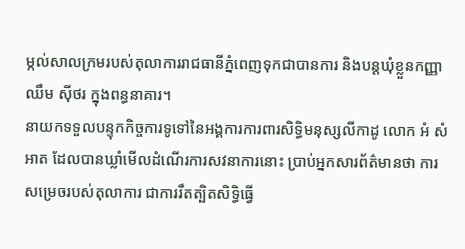ម្កល់សាលក្រមរបស់តុលាការរាជធានីភ្នំពេញទុកជាបានការ និងបន្តឃុំខ្លួនកញ្ញា ឈឹម ស៊ីថរ ក្នុងពន្ធនាគារ។
នាយកទទួលបន្ទុកកិច្ចការទូទៅនៃអង្គការការពារសិទ្ធិមនុស្សលីកាដូ លោក អំ សំអាត ដែលបានឃ្លាំមើលដំណើរការសវនាការនោះ ប្រាប់អ្នកសារព័ត៌មានថា ការសម្រេចរបស់តុលាការ ជាការរឹតត្បិតសិទ្ធិធ្វើ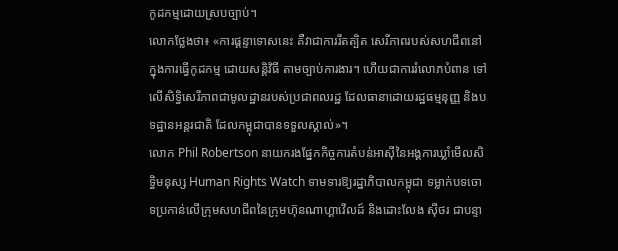កូដកម្មដោយស្របច្បាប់។
លោកថ្លែងថា៖ «ការផ្តន្ទាទោសនេះ គឺវាជាការរឹតត្បិត សេរីភាពរបស់សហជីពនៅក្នុងការធ្វើកូដកម្ម ដោយសន្តិវិធី តាមច្បាប់ការងារ។ ហើយជាការរំលោភបំពាន ទៅលើសិទ្ធិសេរីភាពជាមូលដ្ឋានរបស់ប្រជាពលរដ្ឋ ដែលធានាដោយរដ្ឋធម្មនុញ្ញ និងបទដ្ឋានអន្តរជាតិ ដែលកម្ពុជាបានទទួលស្គាល់»។
លោក Phil Robertson នាយករងផ្នែកកិច្ចការតំបន់អាស៊ីនៃអង្គការឃ្លាំមើលសិទ្ធិមនុស្ស Human Rights Watch ទាមទារឱ្យរដ្ឋាភិបាលកម្ពុជា ទម្លាក់បទចោទប្រកាន់លើក្រុមសហជីពនៃក្រុមហ៊ុនណាហ្គាវើលដ៍ និងដោះលែង ស៊ីថរ ជាបន្ទា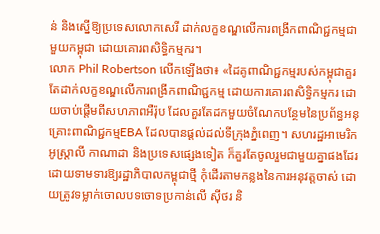ន់ និងស្នើឱ្យប្រទេសលោកសេរី ដាក់លក្ខខណ្ឌលើការពង្រីកពាណិជ្ជកម្មជាមួយកម្ពុជា ដោយគោរពសិទ្ធិកម្មករ។
លោក Phil Robertson លើកឡើងថា៖ «ដៃគូពាណិជ្ជកម្មរបស់កម្ពុជាគួរតែដាក់លក្ខខណ្ឌលើការពង្រីកពាណិជ្ជកម្ម ដោយការគោរពសិទ្ធិកម្មករ ដោយចាប់ផ្តើមពីសហភាពអឺរ៉ុប ដែលគួរតែដកមួយចំណែកបន្ថែមនៃប្រព័ន្ធអនុគ្រោះពាណិជ្ជកម្មEBA ដែលបានផ្តល់ដល់ទីក្រុងភ្នំពេញ។ សហរដ្ឋអាមេរិក អូស្ត្រាលី កាណាដា និងប្រទេសផ្សេងទៀត ក៏គួរតែចូលរួមជាមួយគ្នាផងដែរ ដោយទាមទារឱ្យរដ្ឋាភិបាលកម្ពុជាថ្មី កុំដើរតាមកន្លងនៃការអនុវត្តចាស់ ដោយត្រូវទម្លាក់ចោលបទចោទប្រកាន់លើ ស៊ីថរ និ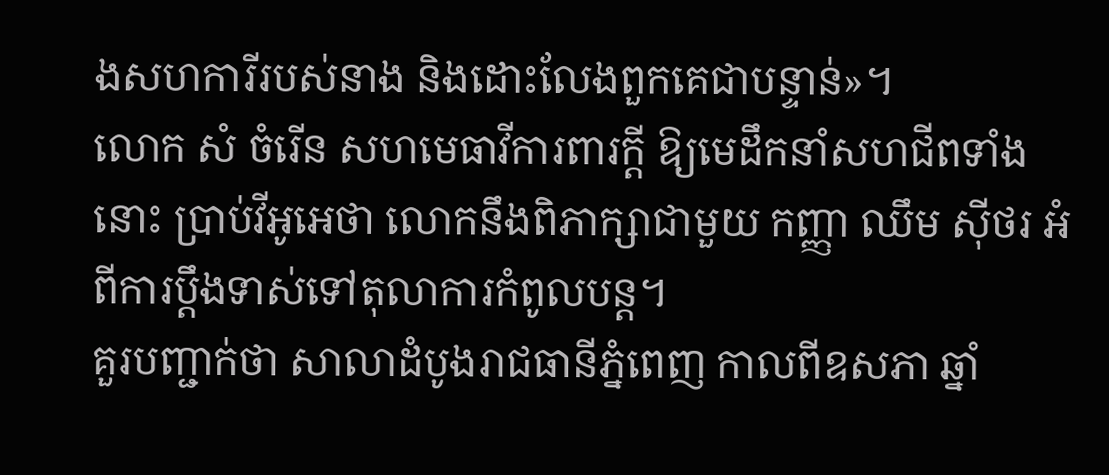ងសហការីរបស់នាង និងដោះលែងពួកគេជាបន្ទាន់»។
លោក សំ ចំរើន សហមេធាវីការពារក្តី ឱ្យមេដឹកនាំសហជីពទាំងនោះ ប្រាប់វីអូអេថា លោកនឹងពិភាក្សាជាមួយ កញ្ញា ឈឹម ស៊ីថរ អំពីការប្ដឹងទាស់ទៅតុលាការកំពូលបន្ត។
គួរបញ្ជាក់ថា សាលាដំបូងរាជធានីភ្នំពេញ កាលពីឧសភា ឆ្នាំ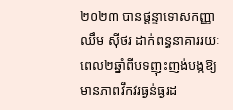២០២៣ បានផ្តន្ទាទោសកញ្ញា ឈឹម ស៊ីថរ ដាក់ពន្ធនាគាររយៈពេល២ឆ្នាំពីបទញុះញង់បង្កឱ្យមានភាពវឹកវរធ្ងន់ធ្ងរដ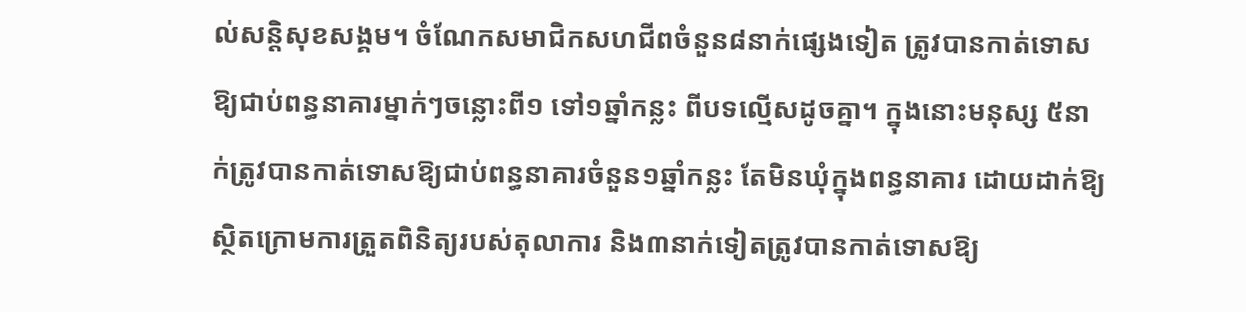ល់សន្តិសុខសង្គម។ ចំណែកសមាជិកសហជីពចំនួន៨នាក់ផ្សេងទៀត ត្រូវបានកាត់ទោសឱ្យជាប់ពន្ធនាគារម្នាក់ៗចន្លោះពី១ ទៅ១ឆ្នាំកន្លះ ពីបទល្មើសដូចគ្នា។ ក្នុងនោះមនុស្ស ៥នាក់ត្រូវបានកាត់ទោសឱ្យជាប់ពន្ធនាគារចំនួន១ឆ្នាំកន្លះ តែមិនឃុំក្នុងពន្ធនាគារ ដោយដាក់ឱ្យស្ថិតក្រោមការត្រួតពិនិត្យរបស់តុលាការ និង៣នាក់ទៀតត្រូវបានកាត់ទោសឱ្យ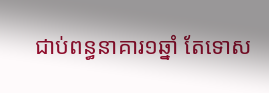ជាប់ពន្ធនាគារ១ឆ្នាំ តែទោស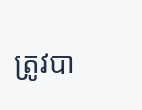ត្រូវបា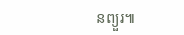នព្យួរ៕